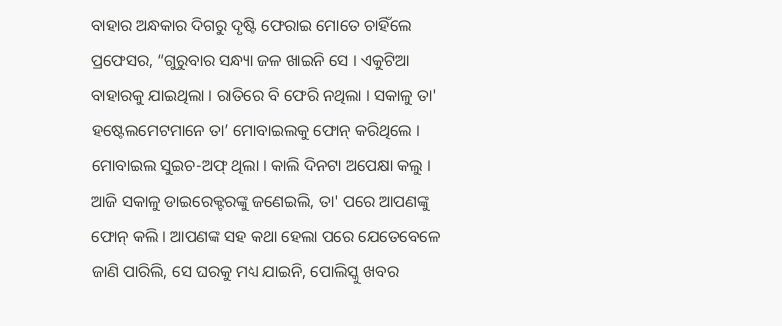ବାହାର ଅନ୍ଧକାର ଦିଗରୁ ଦୃଷ୍ଟି ଫେରାଇ ମୋତେ ଚାହିଁଲେ ପ୍ରଫେସର, “ଗୁରୁବାର ସନ୍ଧ୍ୟା ଜଳ ଖାଇନି ସେ । ଏକୁଟିଆ ବାହାରକୁ ଯାଇଥିଲା । ରାତିରେ ବି ଫେରି ନଥିଲା । ସକାଳୁ ତା' ହଷ୍ଟେଲମେଟମାନେ ତା’ ମୋବାଇଲକୁ ଫୋନ୍ କରିଥିଲେ । ମୋବାଇଲ ସୁଇଚ-ଅଫ୍ ଥିଲା । କାଲି ଦିନଟା ଅପେକ୍ଷା କଲୁ । ଆଜି ସକାଳୁ ଡାଇରେକ୍ଟରଙ୍କୁ ଜଣେଇଲି, ତା' ପରେ ଆପଣଙ୍କୁ ଫୋନ୍ କଲି । ଆପଣଙ୍କ ସହ କଥା ହେଲା ପରେ ଯେତେବେଳେ ଜାଣି ପାରିଲି, ସେ ଘରକୁ ମଧ୍ୟ ଯାଇନି, ପୋଲିସ୍କୁ ଖବର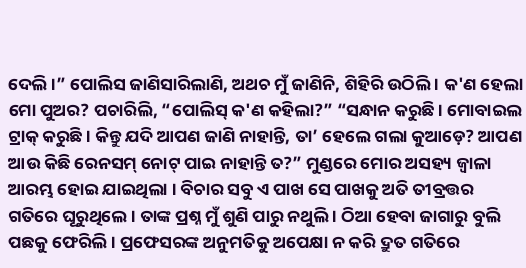ଦେଲି ।” ପୋଲିସ ଜାଣିସାରିଲାଣି, ଅଥଚ ମୁଁ ଜାଣିନି, ଶିହିରି ଉଠିଲି । କ'ଣ ହେଲା ମୋ ପୁଅର? ପଚାରିଲି, “ପୋଲିସ୍ କ'ଣ କହିଲା?” “ସନ୍ଧାନ କରୁଛି । ମୋବାଇଲ ଟ୍ରାକ୍ କରୁଛି । କିନ୍ତୁ ଯଦି ଆପଣ ଜାଣି ନାହାନ୍ତି, ତା’ ହେଲେ ଗଲା କୁଆଡ଼େ? ଆପଣ ଆଉ କିଛି ରେନସମ୍ ନୋଟ୍ ପାଇ ନାହାନ୍ତି ତ?” ମୁଣ୍ଡରେ ମୋର ଅସହ୍ୟ ଜ୍ୱାଳା ଆରମ୍ଭ ହୋଇ ଯାଇଥିଲା । ବିଚାର ସବୁ ଏ ପାଖ ସେ ପାଖକୁ ଅତି ତୀବ୍ରତ୍ତର ଗତିରେ ଘୂରୁଥିଲେ । ତାଙ୍କ ପ୍ରଶ୍ନ ମୁଁ ଶୁଣି ପାରୁ ନଥୁଲି । ଠିଆ ହେବା ଜାଗାରୁ ବୁଲି ପଛକୁ ଫେରିଲି । ପ୍ରଫେସରଙ୍କ ଅନୁମତିକୁ ଅପେକ୍ଷା ନ କରି ଦ୍ରୁତ ଗତିରେ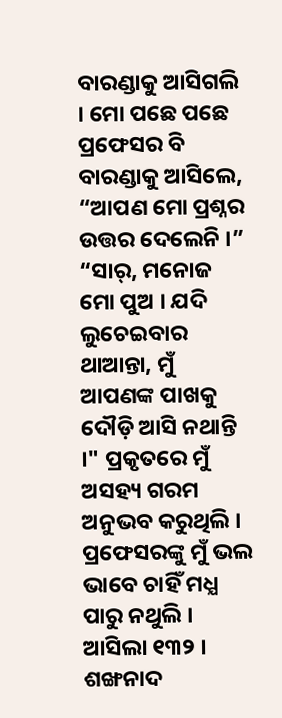ବାରଣ୍ଡାକୁ ଆସିଗଲି । ମୋ ପଛେ ପଛେ ପ୍ରଫେସର ବି ବାରଣ୍ଡାକୁ ଆସିଲେ, “ଆପଣ ମୋ ପ୍ରଶ୍ନର ଉତ୍ତର ଦେଲେନି ।” “ସାର୍, ମନୋଜ ମୋ ପୁଅ । ଯଦି ଲୁଚେଇବାର ଥାଆନ୍ତା, ମୁଁ ଆପଣଙ୍କ ପାଖକୁ ଦୌଡ଼ି ଆସି ନଥାନ୍ତି ।" ପ୍ରକୃତରେ ମୁଁ ଅସହ୍ୟ ଗରମ ଅନୁଭବ କରୁଥିଲି । ପ୍ରଫେସରଙ୍କୁ ମୁଁ ଭଲ ଭାବେ ଚାହିଁ ମଧ୍ଯ ପାରୁ ନଥୁଲି । ଆସିଲା ୧୩୨ । ଶଙ୍ଖନାଦ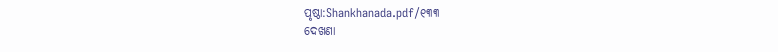ପୃଷ୍ଠା:Shankhanada.pdf/୧୩୩
ଦେଖଣା